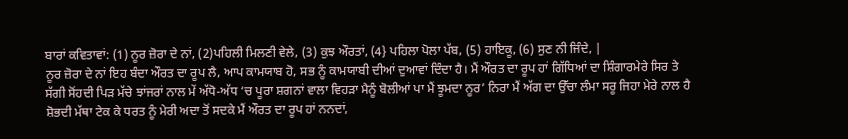ਬਾਰਾਂ ਕਵਿਤਾਵਾਂ: (1) ਨੂਰ ਜ਼ੋਰਾ ਦੇ ਨਾਂ, (2)ਪਹਿਲੀ ਮਿਲਣੀ ਵੇਲੇ, (3) ਕੁਝ ਔਰਤਾਂ, (4} ਪਹਿਲਾ ਪੋਲਾ ਪੱਬ, (5) ਹਾਇਕੂ, (6) ਸੁਣ ਨੀ ਜਿੰਦੇ, |
ਨੂਰ ਜ਼ੋਰਾ ਦੇ ਨਾਂ ਇਹ ਬੰਦਾ ਔਰਤ ਦਾ ਰੂਪ ਲੈ, ਆਪ ਕਾਮਯਾਬ ਹੋ, ਸਭ ਨੂੰ ਕਾਮਯਾਬੀ ਦੀਆਂ ਦੁਆਵਾਂ ਦਿੰਦਾ ਹੈ। ਮੈਂ ਔਰਤ ਦਾ ਰੂਪ ਹਾਂ ਗਿੱਧਿਆਂ ਦਾ ਸ਼ਿੰਗਾਰਮੇਰੇ ਸਿਰ ਤੇ ਸੱਗੀ ਸੋਂਹਦੀ ਪਿੜ ਮੱਚੇ ਝਾਂਜਰਾਂ ਨਾਲ ਮੇਂ ਅੱਧੋ-ਅੱਧ ‘ਚ ਪੂਰਾ ਸ਼ਗਨਾਂ ਵਾਲਾ ਵਿਹੜਾ ਮੈਨੂੰ ਬੋਲੀਆਂ ਪਾ ਮੈਂ ਝੂਮਦਾ ਨੂਰ’ ਨਿਰਾ ਮੈਂ ਅੱਗ ਦਾ ਉੱਚਾ ਲੰਮਾ ਸਰੂ ਜਿਹਾ ਮੇਰੇ ਨਾਲ ਹੈ ਸ਼ੋਭਦੀ ਮੱਥਾ ਟੇਕ ਕੇ ਧਰਤ ਨੂੰ ਮੇਰੀ ਅਦਾ ਤੋਂ ਸਦਕੇ ਮੈਂ ਔਰਤ ਦਾ ਰੂਪ ਹਾਂ ਨਨਦਾਂ,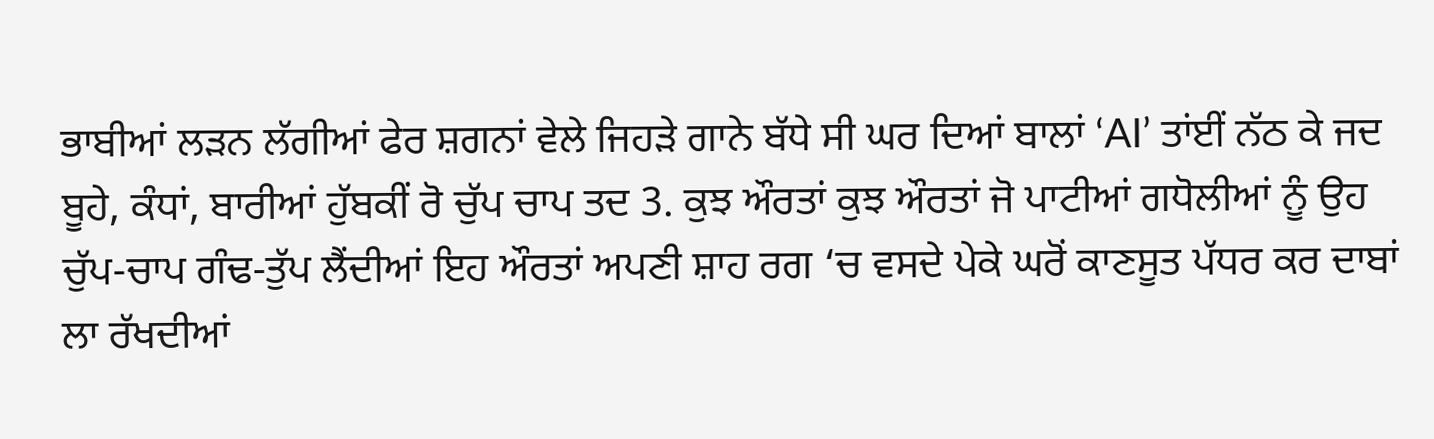ਭਾਬੀਆਂ ਲੜਨ ਲੱਗੀਆਂ ਫੇਰ ਸ਼ਗਨਾਂ ਵੇਲੇ ਜਿਹੜੇ ਗਾਨੇ ਬੱਧੇ ਸੀ ਘਰ ਦਿਆਂ ਬਾਲਾਂ ‘AI’ ਤਾਂਈਂ ਨੱਠ ਕੇ ਜਦ ਬੂਹੇ, ਕੰਧਾਂ, ਬਾਰੀਆਂ ਹੁੱਬਕੀਂ ਰੋ ਚੁੱਪ ਚਾਪ ਤਦ 3. ਕੁਝ ਔਰਤਾਂ ਕੁਝ ਔਰਤਾਂ ਜੋ ਪਾਟੀਆਂ ਗਧੋਲੀਆਂ ਨੂੰ ਉਹ ਚੁੱਪ-ਚਾਪ ਗੰਢ-ਤੁੱਪ ਲੈਂਦੀਆਂ ਇਹ ਔਰਤਾਂ ਅਪਣੀ ਸ਼ਾਹ ਰਗ ‘ਚ ਵਸਦੇ ਪੇਕੇ ਘਰੋਂ ਕਾਣਸੂਤ ਪੱਧਰ ਕਰ ਦਾਬਾਂ ਲਾ ਰੱਖਦੀਆਂ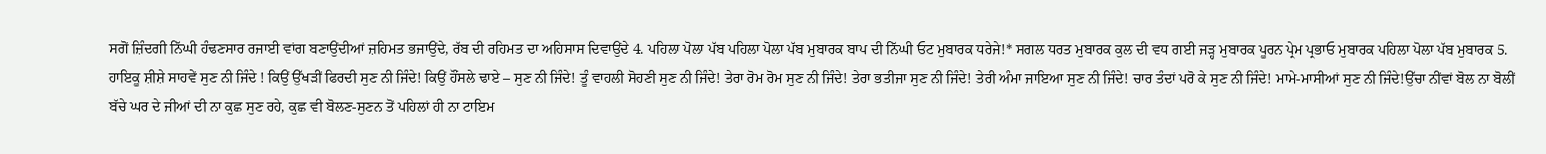ਸਗੋਂ ਜ਼ਿੰਦਗੀ ਨਿੱਘੀ ਹੰਢਣਸਾਰ ਰਜਾਈ ਵਾਂਗ ਬਣਾਉਂਦੀਆਂ ਜ਼ਹਿਮਤ ਭਜਾਉਂਦੇ, ਰੱਬ ਦੀ ਰਹਿਮਤ ਦਾ ਅਹਿਸਾਸ ਦਿਵਾਉਂਦੇ 4. ਪਹਿਲਾ ਪੋਲਾ ਪੱਬ ਪਹਿਲਾ ਪੋਲਾ ਪੱਬ ਮੁਬਾਰਕ ਬਾਪ ਦੀ ਨਿੱਘੀ ਓਟ ਮੁਬਾਰਕ ਧਰੇਜੇ!* ਸਗਲ ਧਰਤ ਮੁਬਾਰਕ ਕੁਲ ਦੀ ਵਧ ਗਈ ਜੜ੍ਹ ਮੁਬਾਰਕ ਪੂਰਨ ਪ੍ਰੇਮ ਪ੍ਰਭਾਓ ਮੁਬਾਰਕ ਪਹਿਲਾ ਪੋਲਾ ਪੱਬ ਮੁਬਾਰਕ 5. ਹਾਇਕੂ ਸ਼ੀਸ਼ੇ ਸਾਹਵੇਂ ਸੁਣ ਨੀ ਜਿੰਦੇ ! ਕਿਉਂ ਉੱਖੜੀਂ ਫਿਰਦੀ ਸੁਣ ਨੀ ਜਿੰਦੇ! ਕਿਉਂ ਹੌਂਸਲੇ ਢਾਏ – ਸੁਣ ਨੀ ਜਿੰਦੇ! ਤੂੰ ਵਾਹਲੀ ਸੋਹਣੀ ਸੁਣ ਨੀ ਜਿੰਦੇ! ਤੇਰਾ ਰੋਮ ਰੋਮ ਸੁਣ ਨੀ ਜਿੰਦੇ! ਤੇਰਾ ਭਤੀਜਾ ਸੁਣ ਨੀ ਜਿੰਦੇ! ਤੇਰੀ ਅੰਮਾ ਜਾਇਆ ਸੁਣ ਨੀ ਜਿੰਦੇ! ਚਾਰ ਤੰਦਾਂ ਪਰੋ ਕੇ ਸੁਣ ਨੀ ਜਿੰਦੇ! ਮਾਮੇ-ਮਾਸੀਆਂ ਸੁਣ ਨੀ ਜਿੰਦੇ!ਉੱਚਾ ਨੀਂਵਾਂ ਬੋਲ ਨਾ ਬੋਲੀਂ ਬੱਚੇ ਘਰ ਦੇ ਜੀਆਂ ਦੀ ਨਾ ਕੁਛ ਸੁਣ ਰਹੇ, ਕੁਛ ਵੀ ਬੋਲਣ-ਸੁਣਨ ਤੋਂ ਪਹਿਲਾਂ ਹੀ ਨਾ ਟਾਇਮ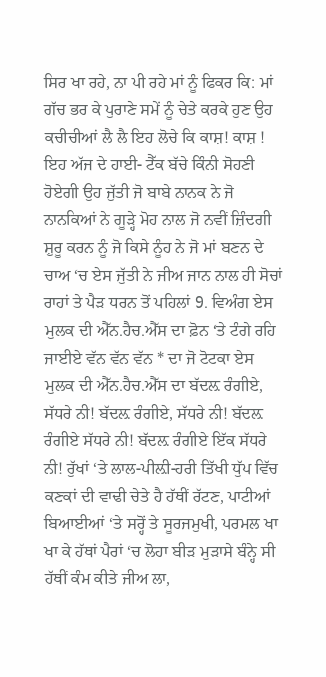ਸਿਰ ਖਾ ਰਹੇ, ਨਾ ਪੀ ਰਹੇ ਮਾਂ ਨੂੰ ਫਿਕਰ ਕਿ: ਮਾਂ ਗੱਚ ਭਰ ਕੇ ਪੁਰਾਣੇ ਸਮੇਂ ਨੂੰ ਚੇਤੇ ਕਰਕੇ ਹੁਣ ਉਹ ਕਚੀਚੀਆਂ ਲੈ ਲੈ ਇਹ ਲੋਚੇ ਕਿ ਕਾਸ਼! ਕਾਸ਼ ! ਇਹ ਅੱਜ ਦੇ ਹਾਈ- ਟੈੱਕ ਬੱਚੇ ਕਿੰਨੀ ਸੋਹਣੀ ਹੋਏਗੀ ਉਹ ਜੁੱਤੀ ਜੋ ਬਾਬੇ ਨਾਨਕ ਨੇ ਜੋ ਨਾਨਕਿਆਂ ਨੇ ਗੂੜ੍ਹੇ ਮੋਹ ਨਾਲ ਜੋ ਨਵੀਂ ਜ਼ਿੰਦਗੀ ਸ਼ੁਰੂ ਕਰਨ ਨੂੰ ਜੋ ਕਿਸੇ ਨੂੰਹ ਨੇ ਜੋ ਮਾਂ ਬਣਨ ਦੇ ਚਾਅ ‘ਚ ਏਸ ਜੁੱਤੀ ਨੇ ਜੀਅ ਜਾਨ ਨਾਲ ਹੀ ਸੋਚਾਂ ਰਾਹਾਂ ਤੇ ਪੈੜ ਧਰਨ ਤੋਂ ਪਹਿਲਾਂ 9. ਵਿਅੰਗ ਏਸ ਮੁਲਕ ਦੀ ਐੱਨ.ਹੈਚ.ਐੱਸ ਦਾ ਫ਼ੋਨ ‘ਤੇ ਟੰਗੇ ਰਹਿ ਜਾਈਏ ਵੱਨ ਵੱਨ ਵੱਨ * ਦਾ ਜੋ ਟੋਟਕਾ ਏਸ ਮੁਲਕ ਦੀ ਐੱਨ.ਹੈਚ.ਐੱਸ ਦਾ ਬੱਦਲ਼ ਰੰਗੀਏ, ਸੱਧਰੇ ਨੀ! ਬੱਦਲ਼ ਰੰਗੀਏ, ਸੱਧਰੇ ਨੀ! ਬੱਦਲ਼ ਰੰਗੀਏ ਸੱਧਰੇ ਨੀ! ਬੱਦਲ਼ ਰੰਗੀਏ ਇੱਕ ਸੱਧਰੇ ਨੀ! ਰੁੱਖਾਂ ‘ਤੇ ਲਾਲ-ਪੀਲ਼ੀ-ਹਰੀ ਤਿੱਖੀ ਧੁੱਪ ਵਿੱਚ ਕਣਕਾਂ ਦੀ ਵਾਢੀ ਚੇਤੇ ਹੈ ਹੱਥੀਂ ਰੱਟਣ, ਪਾਟੀਆਂ ਬਿਆਈਆਂ ‘ਤੇ ਸਰ੍ਹੋਂ ਤੇ ਸੂਰਜਮੁਖੀ, ਪਰਮਲ ਖਾ ਖਾ ਕੇ ਹੱਥਾਂ ਪੈਰਾਂ ‘ਚ ਲੋਹਾ ਬੀੜ ਮੁੜਾਸੇ ਬੰਨ੍ਹੇ ਸੀ ਹੱਥੀਂ ਕੰਮ ਕੀਤੇ ਜੀਅ ਲਾ,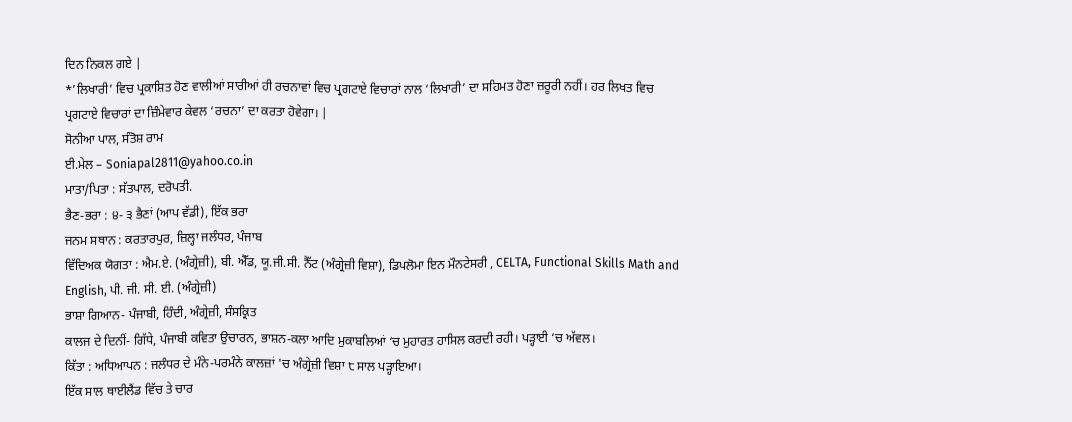ਦਿਨ ਨਿਕਲ ਗਏ |
*’ਲਿਖਾਰੀ’ ਵਿਚ ਪ੍ਰਕਾਸ਼ਿਤ ਹੋਣ ਵਾਲੀਆਂ ਸਾਰੀਆਂ ਹੀ ਰਚਨਾਵਾਂ ਵਿਚ ਪ੍ਰਗਟਾਏ ਵਿਚਾਰਾਂ ਨਾਲ ‘ਲਿਖਾਰੀ’ ਦਾ ਸਹਿਮਤ ਹੋਣਾ ਜ਼ਰੂਰੀ ਨਹੀਂ। ਹਰ ਲਿਖਤ ਵਿਚ ਪ੍ਰਗਟਾਏ ਵਿਚਾਰਾਂ ਦਾ ਜ਼ਿੰਮੇਵਾਰ ਕੇਵਲ ‘ਰਚਨਾ’ ਦਾ ਕਰਤਾ ਹੋਵੇਗਾ। |
ਸੋਨੀਆ ਪਾਲ, ਸੰਤੋਸ਼ ਰਾਮ
ਈ.ਮੇਲ – Soniapal2811@yahoo.co.in
ਮਾਤਾ/ਪਿਤਾ : ਸੱਤਪਾਲ, ਦਰੋਪਤੀ.
ਭੈਣ-ਭਰਾ : ੪- ੩ ਭੈਣਾਂ (ਆਪ ਵੱਡੀ), ਇੱਕ ਭਰਾ
ਜਨਮ ਸਥਾਨ : ਕਰਤਾਰਪੁਰ, ਜ਼ਿਲ੍ਹਾ ਜਲੰਧਰ, ਪੰਜਾਬ
ਵਿੱਦਿਅਕ ਯੋਗਤਾ : ਐਮ.ਏ. (ਅੰਗ੍ਰੇਜ਼ੀ), ਬੀ. ਐੱਡ, ਯੂ.ਜੀ.ਸੀ. ਨੈੱਟ (ਅੰਗ੍ਰੇਜ਼ੀ ਵਿਸ਼ਾ), ਡਿਪਲੋਮਾ ਇਨ ਮੌਨਟੇਸਰੀ , CELTA, Functional Skills Math and English, ਪੀ. ਜੀ. ਸੀ. ਈ. (ਅੰਗ੍ਰੇਜ਼ੀ)
ਭਾਸ਼ਾ ਗਿਆਨ- ਪੰਜਾਬੀ, ਹਿੰਦੀ, ਅੰਗ੍ਰੇਜ਼ੀ, ਸੰਸਕ੍ਰਿਤ
ਕਾਲਜ ਦੇ ਦਿਨੀਂ- ਗਿੱਧੇ, ਪੰਜਾਬੀ ਕਵਿਤਾ ਉਚਾਰਨ, ਭਾਸ਼ਨ-ਕਲਾ ਆਦਿ ਮੁਕਾਬਲਿਆਂ ‘ਚ ਮੁਹਾਰਤ ਹਾਸਿਲ ਕਰਦੀ ਰਹੀ। ਪੜ੍ਹਾਈ ‘ਚ ਅੱਵਲ।
ਕਿੱਤਾ : ਅਧਿਆਪਨ : ਜਲੰਧਰ ਦੇ ਮੰਨੇ-ਪਰਮੰਨੇ ਕਾਲਜ਼ਾਂ 'ਚ ਅੰਗ੍ਰੇਜ਼ੀ ਵਿਸ਼ਾ ੮ ਸਾਲ ਪੜ੍ਹਾਇਆ।
ਇੱਕ ਸਾਲ ਥਾਈਲੈਂਡ ਵਿੱਚ ਤੇ ਚਾਰ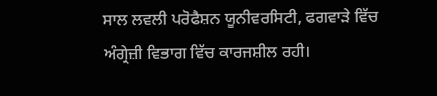ਸਾਲ ਲਵਲੀ ਪਰੋਫੈਸ਼ਨ ਯੂਨੀਵਰਸਿਟੀ, ਫਗਵਾੜੇ ਵਿੱਚ ਅੰਗ੍ਰੇਜ਼ੀ ਵਿਭਾਗ ਵਿੱਚ ਕਾਰਜਸ਼ੀਲ ਰਹੀ।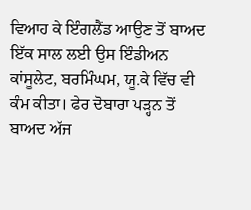ਵਿਆਹ ਕੇ ਇੰਗਲੈਂਡ ਆਉਣ ਤੋਂ ਬਾਅਦ ਇੱਕ ਸਾਲ ਲਈ ਉਸ ਇੰਡੀਅਨ ਕਾਂਸੂਲੇਟ, ਬਰਮਿੰਘਮ, ਯੂ.ਕੇ ਵਿੱਚ ਵੀ ਕੰਮ ਕੀਤਾ। ਫੇਰ ਦੋਬਾਰਾ ਪੜ੍ਹਨ ਤੋਂ ਬਾਅਦ ਅੱਜ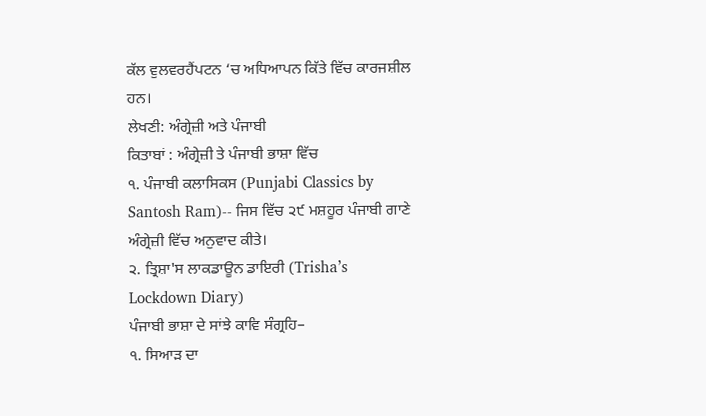ਕੱਲ ਵੁਲਵਰਹੈਂਪਟਨ ‘ਚ ਅਧਿਆਪਨ ਕਿੱਤੇ ਵਿੱਚ ਕਾਰਜਸ਼ੀਲ ਹਨ।
ਲੇਖਣੀ: ਅੰਗ੍ਰੇਜ਼ੀ ਅਤੇ ਪੰਜਾਬੀ
ਕਿਤਾਬਾਂ : ਅੰਗ੍ਰੇਜ਼ੀ ਤੇ ਪੰਜਾਬੀ ਭਾਸ਼ਾ ਵਿੱਚ
੧. ਪੰਜਾਬੀ ਕਲਾਸਿਕਸ (Punjabi Classics by Santosh Ram)-- ਜਿਸ ਵਿੱਚ ੨੯ ਮਸ਼ਹੂਰ ਪੰਜਾਬੀ ਗਾਣੇ ਅੰਗ੍ਰੇਜ਼ੀ ਵਿੱਚ ਅਨੁਵਾਦ ਕੀਤੇ।
੨. ਤ੍ਰਿਸ਼ਾ'ਸ ਲਾਕਡਾਊਨ ਡਾਇਰੀ (Trisha’s Lockdown Diary)
ਪੰਜਾਬੀ ਭਾਸ਼ਾ ਦੇ ਸਾਂਝੇ ਕਾਵਿ ਸੰਗ੍ਰਹਿ–
੧. ਸਿਆੜ ਦਾ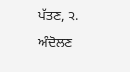ਪੱਤਣ, ੨. ਅੰਦੋਲਣ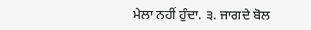ਮੇਲਾ ਨਹੀਂ ਹੁੰਦਾ. ੩. ਜਾਗਦੇ ਬੋਲ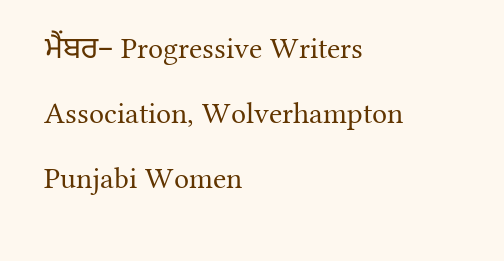ਮੈਂਬਰ– Progressive Writers Association, Wolverhampton Punjabi Women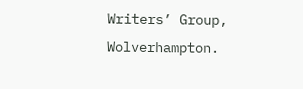Writers’ Group, Wolverhampton.